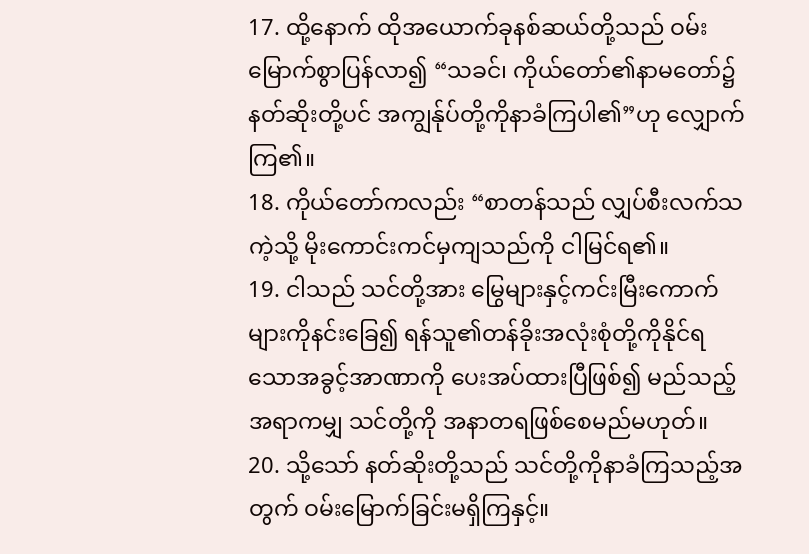17. ထို့နောက် ထိုအယောက်ခုနစ်ဆယ်တို့သည် ဝမ်းမြောက်စွာပြန်လာ၍ “သခင်၊ ကိုယ်တော်၏နာမတော်၌ နတ်ဆိုးတို့ပင် အကျွန်ုပ်တို့ကိုနာခံကြပါ၏”ဟု လျှောက်ကြ၏။
18. ကိုယ်တော်ကလည်း “စာတန်သည် လျှပ်စီးလက်သကဲ့သို့ မိုးကောင်းကင်မှကျသည်ကို ငါမြင်ရ၏။
19. ငါသည် သင်တို့အား မြွေများနှင့်ကင်းမြီးကောက်များကိုနင်းခြေ၍ ရန်သူ၏တန်ခိုးအလုံးစုံတို့ကိုနိုင်ရသောအခွင့်အာဏာကို ပေးအပ်ထားပြီဖြစ်၍ မည်သည့်အရာကမျှ သင်တို့ကို အနာတရဖြစ်စေမည်မဟုတ်။
20. သို့သော် နတ်ဆိုးတို့သည် သင်တို့ကိုနာခံကြသည့်အတွက် ဝမ်းမြောက်ခြင်းမရှိကြနှင့်။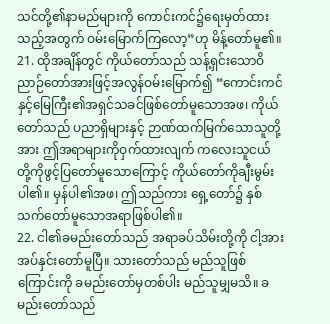သင်တို့၏နာမည်များကို ကောင်းကင်၌ရေးမှတ်ထားသည့်အတွက် ဝမ်းမြောက်ကြလော့”ဟု မိန့်တော်မူ၏။
21. ထိုအချိန်တွင် ကိုယ်တော်သည် သန့်ရှင်းသောဝိညာဉ်တော်အားဖြင့်အလွန်ဝမ်းမြောက်၍ “ကောင်းကင်နှင့်မြေကြီး၏အရှင်သခင်ဖြစ်တော်မူသောအဖ၊ ကိုယ်တော်သည် ပညာရှိများနှင့် ဉာဏ်ထက်မြက်သောသူတို့အား ဤအရာများကိုဝှက်ထားလျက် ကလေးသူငယ်တို့ကိုဖွင့်ပြတော်မူသောကြောင့် ကိုယ်တော်ကိုချီးမွမ်းပါ၏။ မှန်ပါ၏အဖ၊ ဤသည်ကား ရှေ့တော်၌ နှစ်သက်တော်မူသောအရာဖြစ်ပါ၏။
22. ငါ၏ခမည်းတော်သည် အရာခပ်သိမ်းတို့ကို ငါ့အားအပ်နှင်းတော်မူပြီ။ သားတော်သည် မည်သူဖြစ်ကြောင်းကို ခမည်းတော်မှတစ်ပါး မည်သူမျှမသိ။ ခမည်းတော်သည်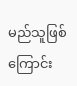မည်သူဖြစ်ကြောင်း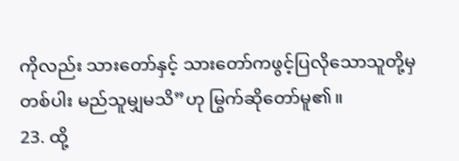ကိုလည်း သားတော်နှင့် သားတော်ကဖွင့်ပြလိုသောသူတို့မှတစ်ပါး မည်သူမျှမသိ”ဟု မြွက်ဆိုတော်မူ၏။
23. ထို့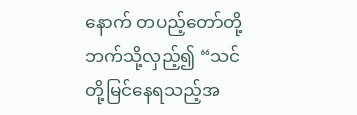နောက် တပည့်တော်တို့ဘက်သို့လှည့်၍ “သင်တို့မြင်နေရသည့်အ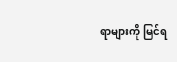ရာများကို မြင်ရ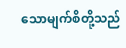သောမျက်စိတို့သည်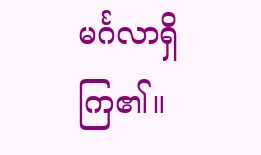မင်္ဂလာရှိကြ၏။